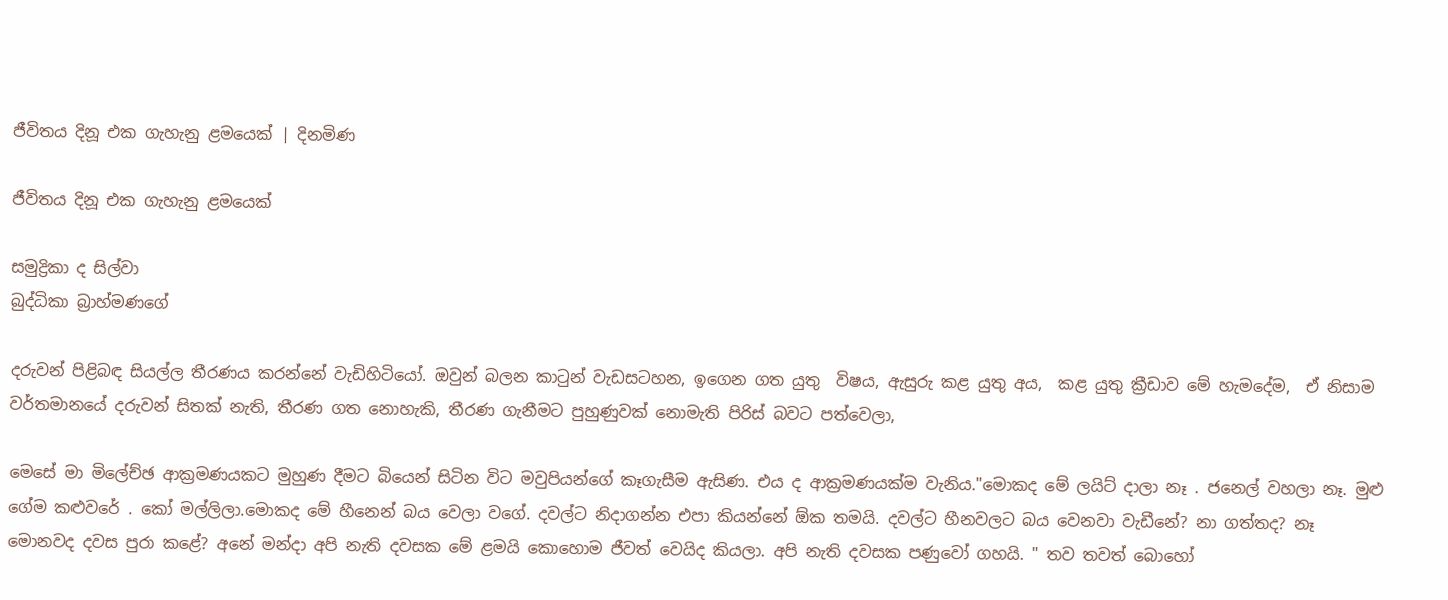ජීවිතය දිනූ එක ගැහැනු ළමයෙක් | දිනමිණ

ජීවිතය දිනූ එක ගැහැනු ළමයෙක්

සමුද්‍රිකා ද සිල්වා
බුද්ධිකා බ්‍රාහ්මණගේ

දරුවන් පිළිබඳ සියල්ල තීරණය කරන්නේ වැඩිහිටියෝ. ඔවුන් බලන කාටුන් වැඩසටහන, ඉගෙන ගත යුතු  විෂය, ඇසුරු කළ යුතු අය,  කළ යුතු ක්‍රීඩාව මේ හැමදේම,  ඒ නිසාම වර්තමානයේ දරුවන් සිතක් නැති, තීරණ ගත නොහැකි, තීරණ ගැනී‍මට පුහුණුවක් නොමැති පිරිස් බවට පත්වෙලා,

මෙසේ මා මිලේච්ඡ ආක්‍රමණයකට මුහුණ දීමට බියෙන් සිටින විට මවුපියන්ගේ කෑගැසීම ඇසිණ. එය ද ආක්‍රමණයක්ම වැනිය."මොකද මේ ලයිට් දාලා නෑ . ජනෙල් වහලා නෑ. මුළු ගේම කළු‍වරේ . කෝ මල්ලිලා.මොකද මේ හීනෙන් බය වෙලා වගේ. දවල්ට නිදාගන්න එපා කියන්නේ ඕක තමයි. දවල්ට හීනවලට බය වෙනවා වැඩීනේ? නා ගත්තද? නෑ මොනවද දවස පුරා කළේ? අනේ මන්දා අපි නැති දවසක මේ ‍ළමයි කොහොම ජීවත් වෙයිද කියලා. අපි නැති දවසක පණුවෝ ගහයි. " තව තවත් බොහෝ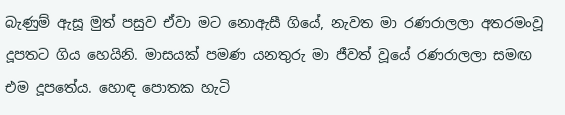බැණුම් ඇසූ මුත් පසුව ඒවා මට නොඇසී ගියේ, නැවත මා රණරාලලා අතරමංවූ දූපතට ගිය හෙයිනි. මාසයක් පමණ යනතුරු මා ජීවත් වූයේ රණරාලලා සමඟ එම දූපතේය. හොඳ ‍පොතක හැටි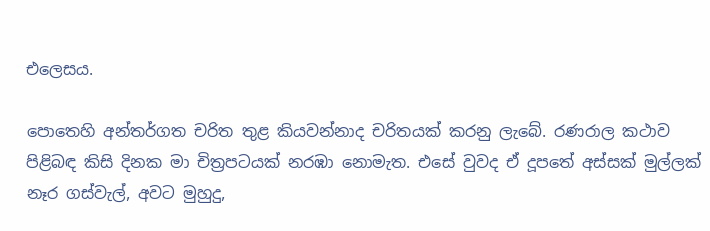එලෙසය.

පොතෙහි අන්තර්ගත චරිත තුළ කියවන්නාද චරිතයක් කරනු ලැබේ. රණරාල කථාව පිළිබඳ කිසි දිනක මා චිත්‍රපටයක් නරඹා නොමැත. එසේ වුවද ඒ දූපතේ අස්සක් මුල්ලක් නෑර ගස්වැල්, අවට මුහුදු,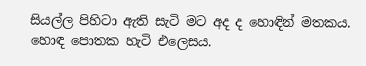සියල්ල පිහිටා ඇති සැටි මට අද ද හොඳින් මතකය. හොඳ පොතක හැටි එලෙසය.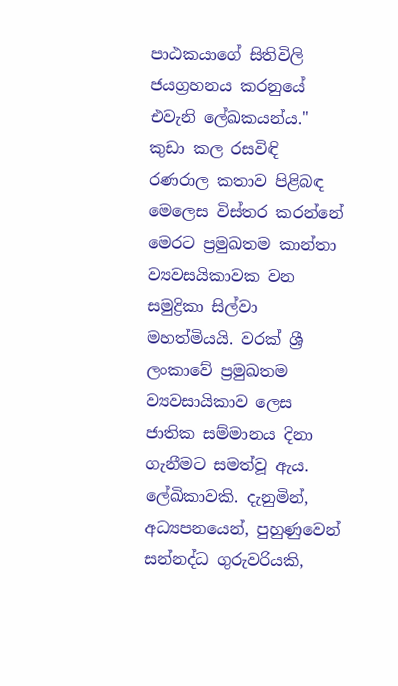පාඨකයාගේ සිතිවිලි ජයග්‍රහනය කරනුයේ එවැනි ලේඛකයන්ය." කුඩා කල රසවිඳි රණරාල කතාව පිළිබඳ මෙලෙස විස්තර කරන්නේ මෙරට ප්‍රමුඛතම කාන්තා ව්‍යවසයිකාවක වන සමුද්‍රිකා සිල්වා මහත්මියයි. වරක් ශ්‍රී ලංකාවේ ප්‍රමුඛතම ව්‍යවසායිකාව ලෙස ජාතික සම්මානය දිනා ගැනීමට සමත්වූ ඇය. ලේඛිකාවකි. දැනුමින්, අධ්‍යපනයෙන්, පුහුණුවෙන් සන්නද්ධ ගුරුවරියකි,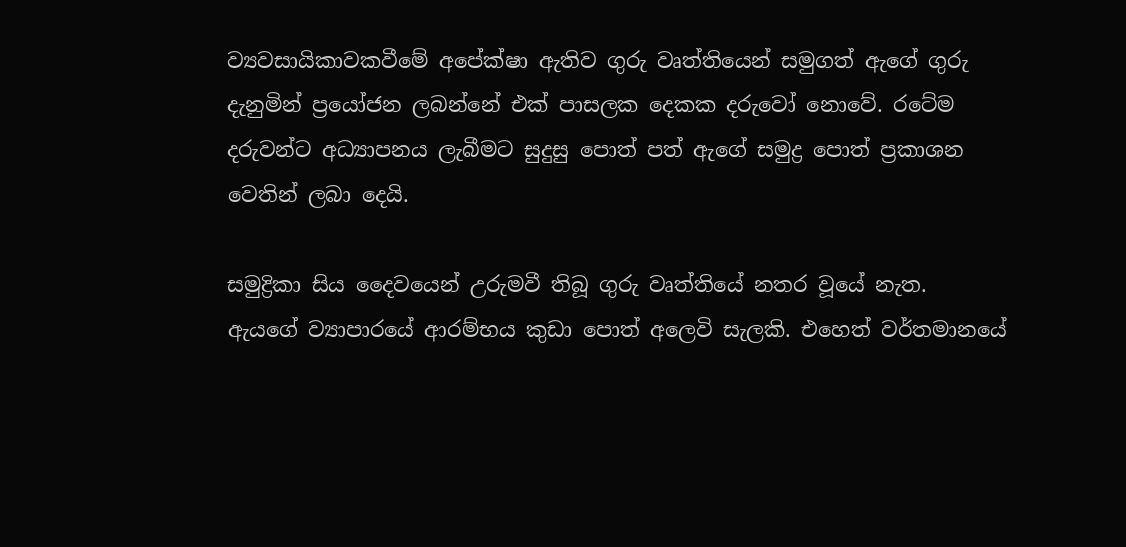ව්‍යවසායිකාවකවීමේ අපේක්ෂා ඇතිව ගුරු වෘත්තියෙන් සමුගත් ඇගේ ගුරු දැනුමින් ප්‍රයෝජන ලබන්නේ එක් පාසලක දෙකක දරුවෝ නොවේ. රටේම දරුවන්ට අධ්‍යාපනය ලැබීමට සුදුසු ‍පොත් පත් ඇගේ සමුද්‍ර පොත් ප්‍රකාශන වෙතින් ලබා දෙයි.

සමුද්‍රිකා සිය දෛවයෙන් උරුමවී තිබූ ගුරු වෘත්තියේ නතර වූයේ නැත. ඇයගේ ‍ව්‍යාපාරයේ ආරම්භය කුඩා පොත් අලෙවි සැලකි. එහෙත් ‍වර්තමානයේ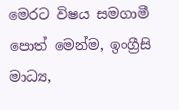මෙරට විෂය සමගාමී පොත් මෙන්ම, ඉංග්‍රීසි මාධ්‍ය,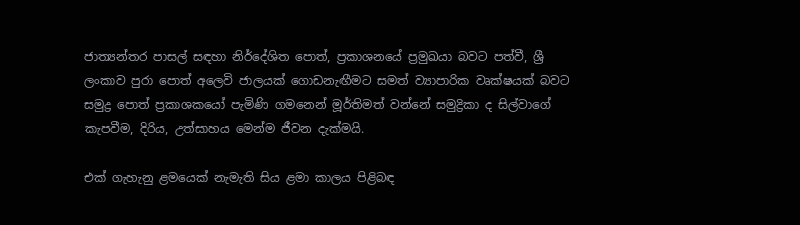ජාත්‍යන්තර පාසල් සඳහා නිර්දේශිත පොත්, ප්‍රකාශනයේ ප්‍රමුඛයා බවට පත්වී, ශ්‍රී ලංකාව පුරා පොත් අලෙවි ජාලයක් ගොඩනැඟීමට සමත් ව්‍යාපාරික වෘක්ෂයක් බවට සමුද්‍ර පොත් ප්‍රකාශකයෝ පැමිණි ගමනෙන් මූර්තිමත් වන්නේ සමුද්‍රිකා ද සිල්වාගේ කැපවීම, දිරිය‍, උත්සාහය මෙන්ම ජීවන දැක්මයි.

එක් ගැහැනු ළමයෙක් නැමැති සිය ළමා කාලය පිළිබඳ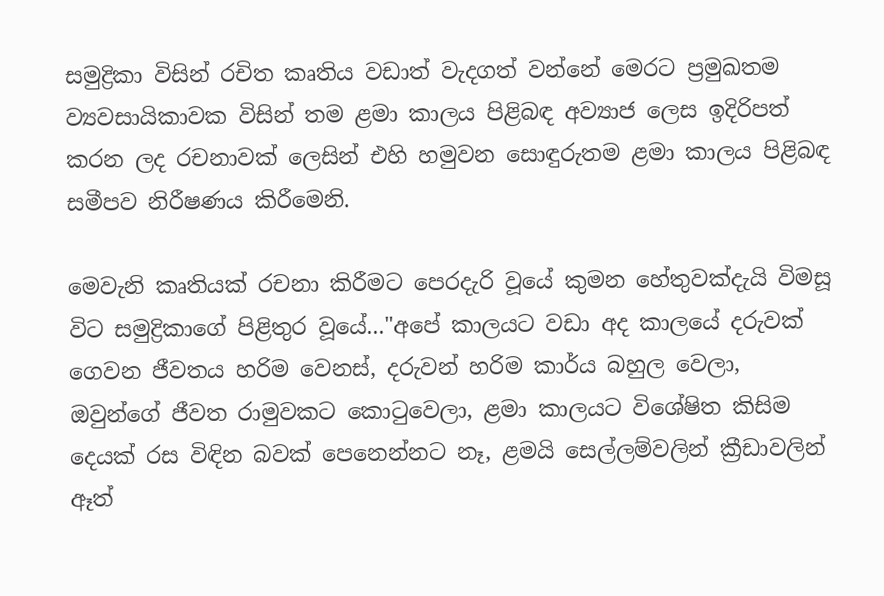සමුද්‍රිකා විසින් රචිත කෘතිය වඩාත් වැදගත් වන්නේ මෙරට ප්‍රමුඛතම ව්‍යවසායිකාවක විසින් තම ළමා කාලය පිළිබඳ අව්‍යාජ ලෙස ඉදිරිපත් කරන ලද රචනාවක් ලෙසින් එහි හමුවන සොඳුරුතම ළමා කාලය පිළිබඳ සමීපව නිරීෂණය කිරීමෙනි.

මෙවැනි කෘතියක් රචනා කිරීමට පෙරදැරි වූයේ කුමන හේතුවක්දැයි විමසූ විට සමුද්‍රිකාගේ පිළිතුර වූයේ..."අපේ කාලයට වඩා අද කාලයේ දරුවක් ගෙවන ජීවතය හරිම වෙනස්, දරුවන් හරිම කාර්ය බහුල වෙලා, ඔවුන්ගේ ජීවත රාමුවකට කොටුවෙලා, ළමා කාල‍යට විශේෂිත කිසිම දෙයක් රස විඳින බවක් පෙනෙන්නට නෑ, ළමයි සෙල්ලම්වලින් ක්‍රීඩාවලින් ඈත්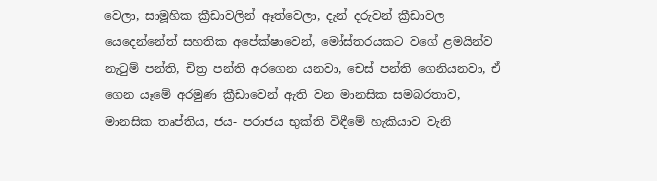වෙලා, සාමූහික ක්‍රීඩාවලින් ඈත්වෙලා, දැන් දරුවන් ක්‍රීඩාවල යෙදෙන්නේත් සහතික අපේක්ෂාවෙන්, මෝස්තරයකට වගේ ළමයින්ව නැටුම් පන්ති, චිත්‍ර පන්ති අරගෙන යනවා, චෙස් පන්ති ගෙනියනවා, ඒ ගෙන යෑමේ අරමුණ ක්‍රීඩාවෙන් ඇති වන මානසික සමබරතාව, මානසික තෘප්තිය, ජය- පරාජය භුක්ති විඳීමේ හැකියාව වැනි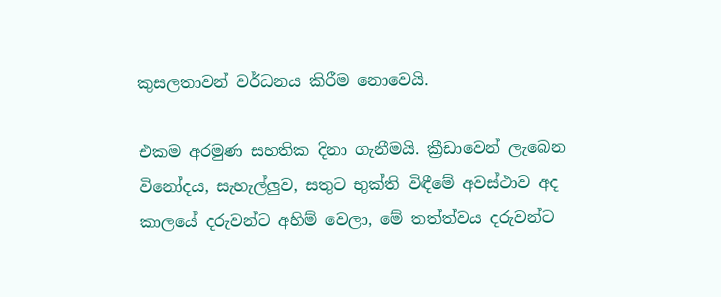කුසලතාවන් වර්ධනය කිරීම නොවෙයි.

එකම අරමුණ සහතික දිනා ගැනීමයි. ක්‍රීඩාවෙන් ලැබෙන විනෝදය, සැහැල්ලුව, සතුට භුක්ති විඳීමේ අවස්ථාව අද කාලයේ දරුවන්ට අහිම් වෙලා, මේ තත්ත්වය දරුවන්ට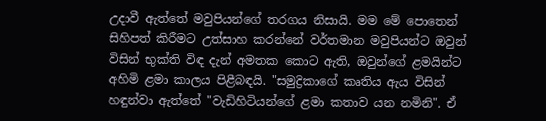උදාවී ඇත්තේ මවුපියන්ගේ තරගය නිසායි. මම මේ පොතෙන් සිහිපත් කිරීමට උත්සාහ කරන්නේ වර්තමාන මවුපියන්ට ඔවුන් විසින් භුක්ති විඳ දැන් අමතක කොට ඇති, ඔවුන්ගේ ළමයින්ට අහිමි ළමා කාලය පිළීබඳයි. "සමුද්‍රිකාගේ කෘතිය ඇය විසින් හඳුන්වා ඇත්තේ "වැඩිහිටියන්ගේ ළමා කතාව යන නමිනි". ඒ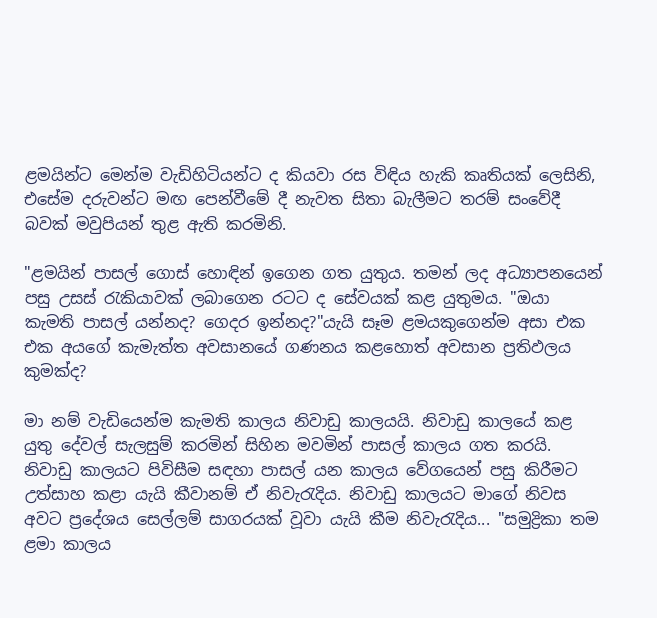ළමයින්ට මෙන්ම වැඩිහිටියන්ට ද කියවා රස විඳිය හැකි කෘතියක් ලෙසිනි, එසේම දරුවන්ට මඟ පෙන්වීමේ දී නැවත සිතා බැලීමට තරම් සංවේදී බවක් මවුපියන් තුළ ඇති කරමිනි.

"ළමයින් පාසල් ගොස් හොඳින් ඉගෙන ගත යුතුය. තමන් ලද අධ්‍යාපනයෙන් පසු උසස් රැකියාවක් ලබාගෙන රටට ද සේවයක් කළ යුතුමය. "ඔයා කැමති පාසල් යන්නද? ගෙදර ඉන්නද?"යැයි සෑම ළමයකුගෙන්ම අසා එක එක අයගේ කැමැත්ත අවසානයේ ගණනය කළහොත් අවසාන ප්‍රතිඵලය කුමක්ද?

මා නම් වැඩියෙන්ම කැමති කාලය නිවාඩු කාලයයි. නිවාඩු කාලයේ කළ යුතු දේවල් සැලසුම් කරමින් සිහින මවමින් පාසල් කාලය ගත කරයි. නිවාඩු කාලයට පිවිසීම සඳහා පාසල් යන කාලය වේගයෙන් පසු කිරීමට උත්සාහ කළා යැයි කීවානම් ඒ නිවැරැදිය. නිවාඩු කාලයට මාගේ නිවස අවට ප්‍රදේශය සෙල්ලම් සාගරයක් වූවා යැයි කීම නිවැරැදිය... "සමුද්‍රිකා තම ළමා කාලය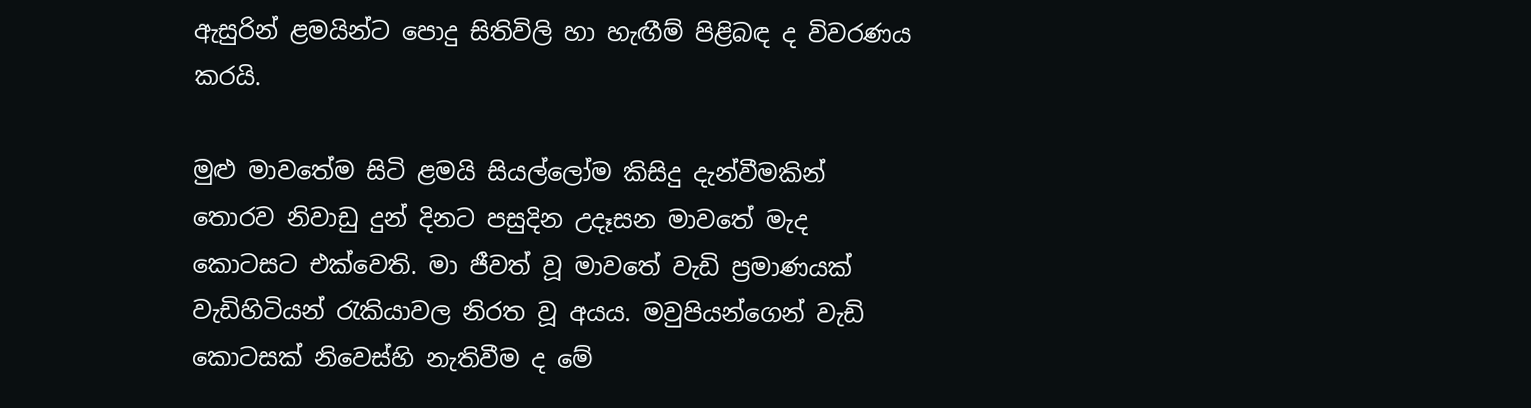ඇසුරින් ළමයින්ට ‍පොදු සිතිවිලි හා හැඟීම් පිළිබඳ ද විවරණය කරයි.

මුළු මාවතේම සිටි ළමයි සියල්ලෝම කිසිදු දැන්වීමකින් තොරව නිවාඩු දුන් දිනට පසුදින උදෑසන මාවතේ මැද කොටසට එක්වෙති. මා ජීවත් වූ මාවතේ වැඩි ප්‍රමාණයක් වැඩිහිටියන් රැකියාවල නිරත වූ අයය. මවුපියන්ගෙන් වැඩි කොටසක් නිවෙස්හි නැතිවීම ද මේ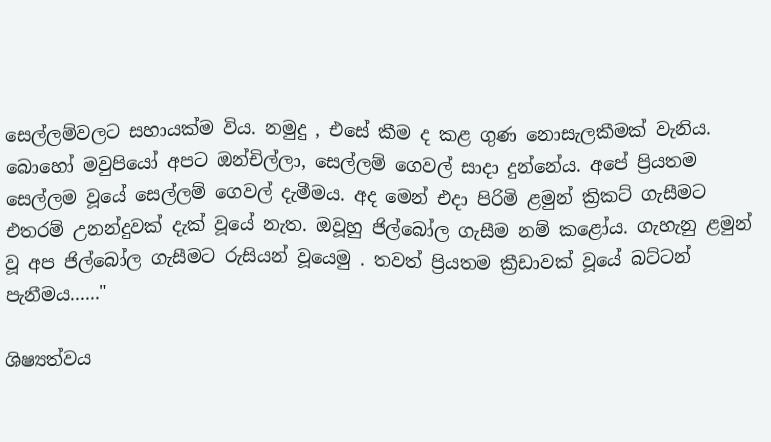සෙල්ලම්වලට සහායක්ම විය. නමුදු , එසේ කීම ද කළ ගුණ නොසැලකීමක් වැනිය. බොහෝ මවුපියෝ අපට ඔන්චිල්ලා, සෙල්ලම් ගෙවල් සාදා දුන්නේය. අපේ ප්‍රියතම සෙල්ලම වූයේ සෙල්ලම් ගෙවල් දැමීමය. අද මෙන් ‍එදා පිරිමි ළමුන් ක්‍රිකට් ගැසීමට එතරම් උනන්දුවක් දැක් වූයේ නැත. ඔවූහු ජිල්බෝල ගැසීම නම් කළෝය. ගැහැනු ළමුන් වූ අප ජිල්බෝල ගැසීමට රුසියන් වූයෙමු . තවත් ප්‍රියතම ක්‍රීඩාවක් වූයේ බට්ටන් පැනීමය......"

ශිෂ්‍යත්වය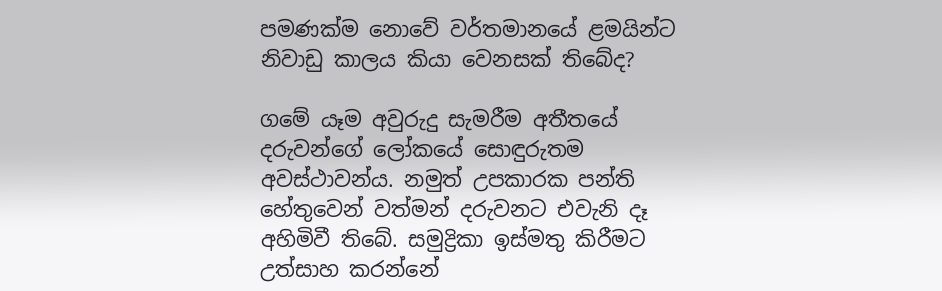පමණක්ම ‍නොවේ වර්තමානයේ ළමයින්ට නිවාඩු කාලය කියා වෙනසක් තිබේද?

ගමේ යෑම අවුරුදු සැමරීම අතීතයේ දරුවන්‍‍ගේ ලෝකයේ සොඳුරුතම අවස්ථාවන්ය. නමුත් උපකාරක පන්ති හේතුවෙන් වත්මන් දරුවනට එවැනි දෑ අහිමිවී ති‍බේ. සමුද්‍රිකා ඉස්මතු කිරීම‍ට උත්සාහ කරන්නේ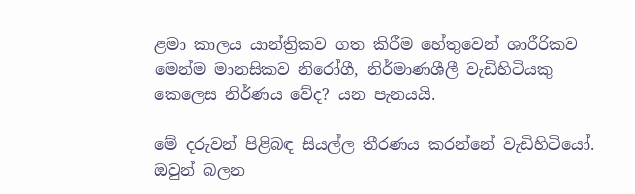ළමා කාලය යාන්ත්‍රිකව ‍‍ගත කිරීම හේතුවෙන් ශාරීරිකව මෙන්ම මානසිකව නිරෝගී, නිර්මාණශීලී වැඩිහිටියකු කෙලෙස නිර්ණය වේද? යන පැනයයි.

මේ දරුවන් පිළිබඳ සියල්ල තීරණය කරන්නේ වැඩිහිටියෝ. ඔවුන් බලන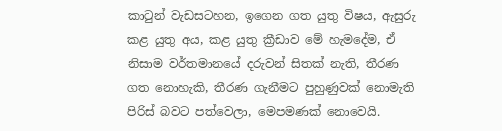කාටුන් වැඩසටහන, ඉගෙන ගත යුතු විෂය, ඇසුරු කළ යුතු අය, කළ යුතු ක්‍රීඩාව මේ හැමදේම, ඒ නිසාම වර්තමානයේ දරුවන් සිතක් නැති, තීරණ ගත නොහැකි, තීරණ ගැනී‍මට පුහුණුවක් නොමැති පිරිස් බවට පත්වෙලා, මෙපමණක් නොවෙයි.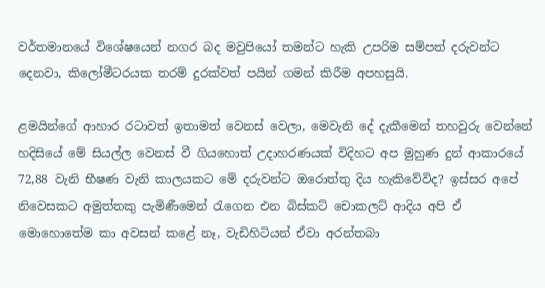වර්තමානයේ විශේෂයෙන් නගර බද මවුපියෝ තමන්ට හැකි උපරිම සම්පත් දරුවන්ට දෙනවා, කිලෝමීටරයක තරම් දුරක්වත් පයින් ගමන් කිරීම අපහසුයි.

ළමයින්ගේ ආහාර රටාවත් ඉතාමත් වෙනස් වෙලා, මෙවැනි දේ දැකීමෙන් තහවුරු වෙන්නේ හදිසියේ මේ සියල්ල වෙනස් වී ගියහොත් උදාහරණයක් විදිහට අප මුහුණ දුන් ආකාරයේ 72,88 වැනි භීෂණ වැනි කාලයකට මේ දරුවන්ට ඔරොත්තු දිය හැකිවේවිද? ඉස්සර අපේ නිවෙසකට අමුත්තකු පැමිණීමෙන් රැගෙන එන බිස්කට් චොකලට් ආදිය අපි ඒ මොහොතේම කා අවසන් කළේ නෑ, වැඩිහිටියන් ඒවා අරන්තබා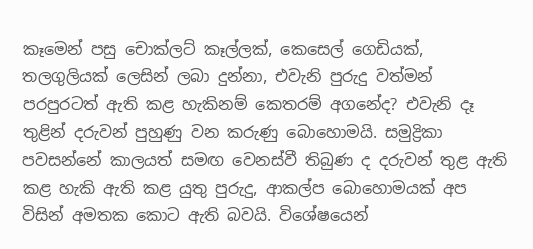කෑමෙන් පසු චොක්ලට් කෑල්ලක්, කෙසෙල් ගෙඩියක්, තලගුලියක් ලෙසින් ලබා දුන්නා, එවැනි පුරුදු වත්මන් පරපුරටත් ‍ඇති කළ හැකිනම් කෙතරම්‍ අගනේද? එවැනි දෑ තුළින් දරුවන් පුහුණු වන කරුණු බොහොමයි. සමුද්‍රිකා පවසන්නේ කාලයත් සමඟ වෙනස්වී තිබුණ ද දරුවන් තුළ ඇති කළ හැකි ඇති කළ යුතු පුරුදු, ආකල්ප බොහොමයක් අප විසින් අමතක කොට ඇති බවයි. විශේෂයෙන්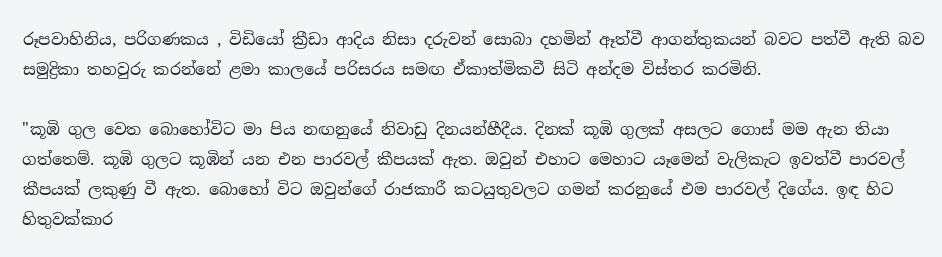රූපවාහිනිය, පරිගණකය , විඩියෝ ක්‍රීඩා ආදිය නිසා දරුවන් සොබා දහමින් ඈත්වී ආගන්තුකයන් බවට පත්වී ඇති බව සමුද්‍රිකා තහවුරු කරන්නේ ළමා කාලයේ පරිසරය සමඟ ඒකාත්මිකවී සිටි අන්දම විස්තර කරමිනි.

"කූඹි ගුල වෙත බොහෝවිට මා පිය නඟනුයේ නිවාඩු දිනයන්හීදීය. දිනක් කූඹි ගුලක් අසලට ගොස් මම ඇන තියා ගත්තෙම්. කූඹි ගුලට කූඹින් යන එන පාරවල් කීපයක් ඇත. ඔවුන් එහාට මෙහාට යෑමෙන් වැලිකැට ඉවත්වී පාරවල් කීපයක් ලකුණු වී ඇත. බොහෝ විට ඔවුන්ගේ රාජකාරී කටයුතුවලට ගමන් කරනුයේ එම පාරවල් දිගේය. ඉඳ හිට හිතුවක්කාර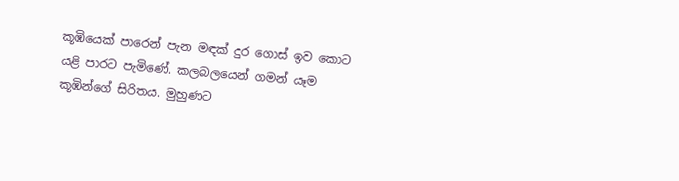කූඹියෙක් පාරෙන් පැන මඳක් දුර ගොස් ඉව කොට යළි පාරට පැමිණේ. කලබලයෙන් ගමන් යෑම කූඹින්ගේ සිරිතය. මුහුණට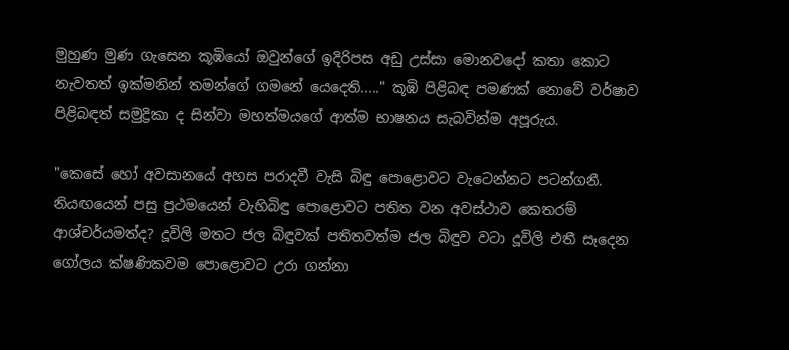මුහුණ මුණ ගැසෙන කූඹියෝ ඔවුන්ගේ ඉදිරිපස අඩු උස්සා මොනවදෝ කතා‍ කොට නැවතත් ඉක්මනින් තමන්ගේ ගමනේ යෙදෙති....." කූඹි පිළිබඳ පමණක් නොවේ වර්ෂාව පිළිබඳත් සමුද්‍රිකා ද සින්වා මහත්මයගේ ආත්ම භාෂනය සැබවින්ම අපූරුය.

"කෙසේ හෝ අවසානයේ අහස පරාදවී වැසි බිඳු පොළොවට වැටෙන්නට පටන්ගනී. නියඟයෙන් පසු ප්‍රථ‍මයෙන් වැහිබිඳු පොළොවට පතිත වන අවස්ථාව කෙතරම් ආශ්චර්යමත්ද? දූවිලි මතට ජල බිඳුවක් පතිතවත්ම ජල බිඳුව වටා දූවිලි එතී සෑදෙන ගෝලය ක්ෂණිකවම පොළොවට උරා ගන්නා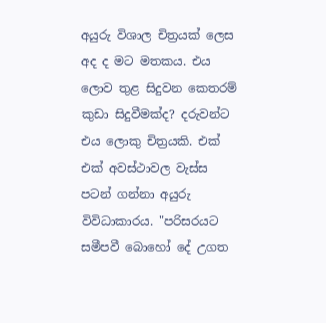අයුරු විශාල චිත්‍රයක් ලෙස අද ද මට මතකය. එය ලොව තුළ සිදුවන කෙතරම් කුඩා සිදුවීමක්ද? දරුවන්ට එය ලොකු චිත්‍රයකි. එක් එක් අවස්ථාවල වැස්ස පටන් ගන්නා අයුරු විවිධාකාරය. "පරිසරයට සමීපවී බොහෝ දේ උගත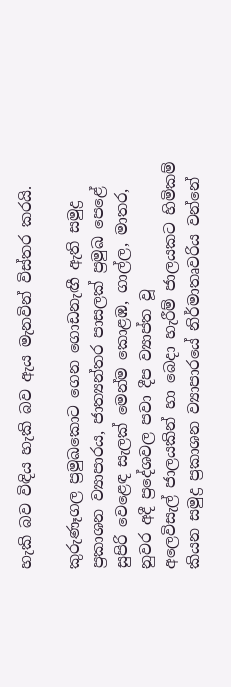හැකි බව විඳිය හැකි බව ඇය මැනවින් විස්තර කරයි.

කුරුණෑගල ප්‍රමුඛකොට ගෙන ගොඩනැඟී ඇති සමුද්‍ර ප්‍රකාශන ව්‍යාපාරය, ජාත්‍යන්තර පාසලක් ප්‍රමුඛ පෙළේ සුපිරි වෙළෙඳ සැලක් මෙන්ම කොළඹ, ගාල්ල, මාතර, නුවර අදී ප්‍රදේශවල පවා දීප ව්‍යාප්ත වූ අලෙවිසැල් ‍ජාලයකින් හා බෙදා හැරීම් ජාලයකට හිමිකම් කියන සමුද්‍ර ප්‍රකාශන ව්‍යාපාරයේ නිර්මාතෘවරිය වන්නේ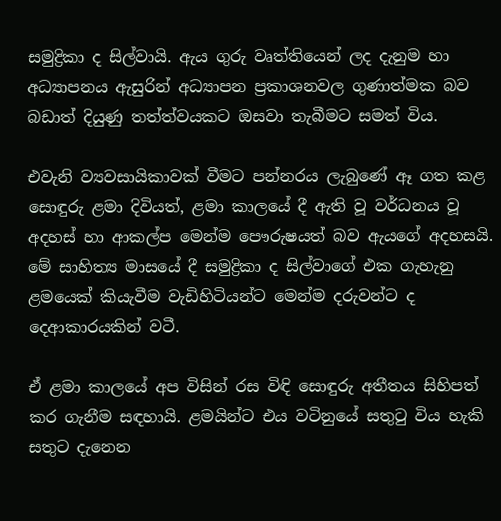සමුද්‍රිකා ද සිල්වායි. ඇය ගුරු වෘත්තියෙන් ලද දැනුම හා අධ්‍යාපනය ඇසුරින් අධ්‍යාපන ප්‍රකාශනවල ගුණාත්මක බව බඩාත් දියුණු තත්ත්වයකට ඔසවා තැබීමට සමත් විය.

එවැනි ව්‍යවසායිකාවක් වීමට පන්නරය ලැබුණේ ඈ ගත කළ සොඳුරු ළමා දිවියත්, ළමා කාලයේ දී ඇති වූ වර්ධනය වූ අදහස් හා ආකල්ප මෙන්ම පෞරුෂයත් බව ඇයගේ අදහසයි. මේ සාහිත්‍ය මාසයේ දී සමුද්‍රිකා ද සිල්වාගේ එක ගැහැනු ළමයෙක් කියැවීම වැඩිහිටියන්ට මෙන්ම දරුවන්ට ද දෙආකාර‍යකින් වටී.

ඒ ළමා කාලයේ අප විසින් රස විඳි සොඳුරු අතීතය සිහිපත් කර ගැනීම සඳහායි. ළමයින්ට එය වටිනුයේ සතුටු විය හැකි සතුට දැනෙන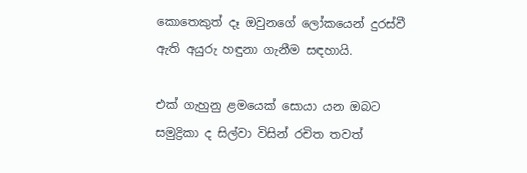කොතෙකුත් දෑ ඔවුනගේ ලෝකයෙන් දුරස්වී ඇති අයුරු හඳුනා ගැනීම සඳහායි.

එක් ගැහුනු ළමයෙක් සොයා යන ඔබට සමුද්‍රිකා ද සිල්වා විසින් රචිත තවත්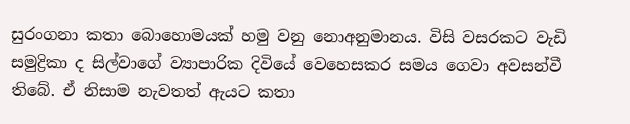සුරංගනා කතා බොහොමයක් හමු වනු නොඅනුමානය. විසි වසරකට වැඩි සමුද්‍රිකා ද සිල්වාගේ ව්‍යාපාරික දිවියේ වෙහෙසකර සමය ගෙවා අවසන්වී තිබේ. ඒ නිසාම නැවතත් ඇයට කතා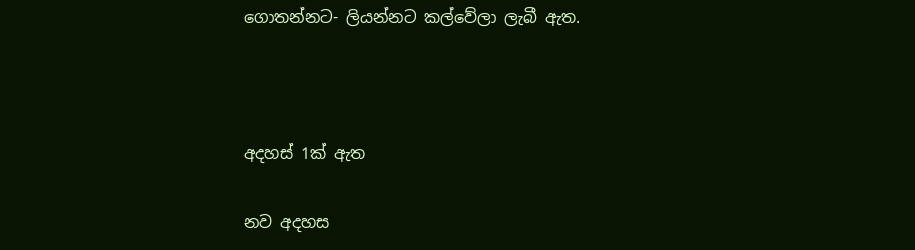ගොතන්නට- ලියන්නට කල්වේලා ලැබී ඇත.



අදහස් 1ක් ඇත

නව අදහස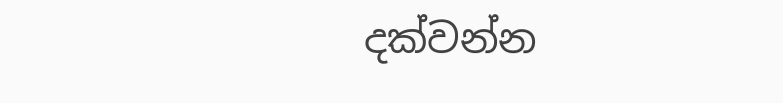දක්වන්න